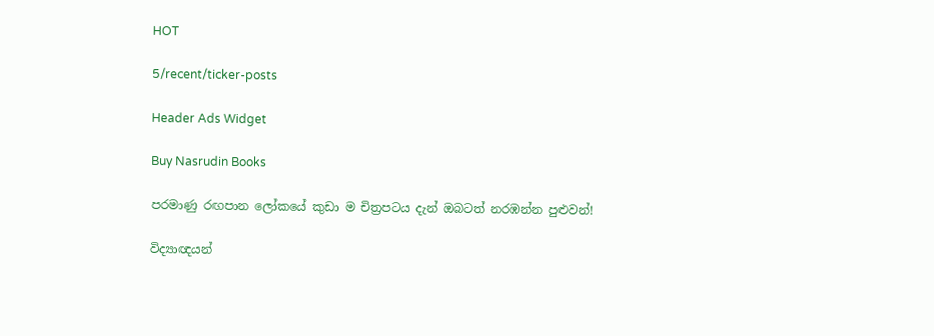HOT

5/recent/ticker-posts

Header Ads Widget

Buy Nasrudin Books

පරමාණු රඟපාන ලෝකයේ කුඩා ම චිත්‍රපටය දැන් ඔබටත් නරඹන්න පුළුවන්!

විද්‍යාඥයන්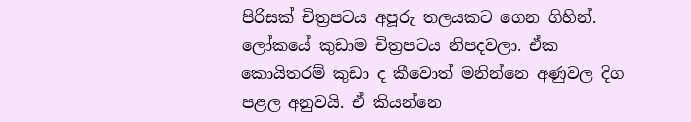පිරිසක් චිත්‍රපටය අපූරු තලයකට ගෙන ගිහින්. ලෝකයේ කුඩාම චිත්‍රපටය නිපදවලා. ඒක කොයිතරම් කුඩා ද කීවොත් මනින්නෙ අණුවල දිග පළල අනුවයි. ඒ කියන්නෙ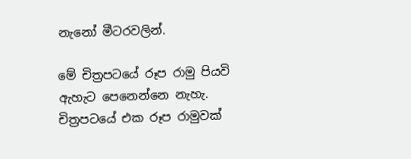නැනෝ මීටරවලින්.

මේ චිත්‍රපටයේ රූප රාමු පියවි ඇහැට පෙනෙන්නෙ නැහැ. චිත්‍රපටයේ එක රූප රාමුවක්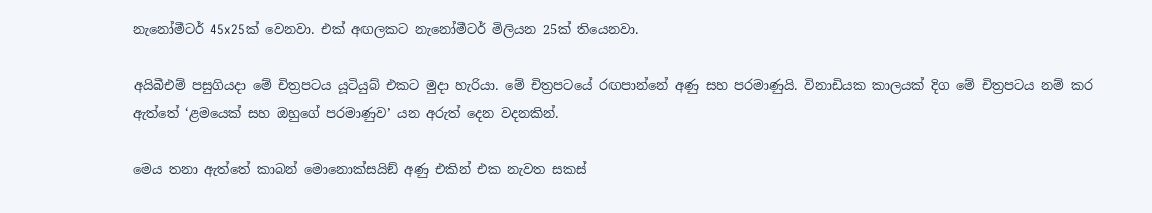නැනෝමීටර් 45x25ක් වෙනවා. එක් අඟලකට නැනෝමීටර් මිලියන 25ක් තියෙනවා.

අයිබීඑම් පසුගියදා මේ චිත්‍රපටය යූටියුබ් එකට මුදා හැරියා. මේ චිත්‍රපටයේ රඟපාන්නේ අණු සහ පරමාණුයි. විනාඩියක කාලයක් දිග මේ චිත්‍රපටය නම් කර ඇත්තේ ‘ළමයෙක් සහ ඔහුගේ පරමාණුව’ යන අරුත් දෙන වදනකින්.

මෙය තනා ඇත්තේ කාබන් මොනොක්සයිඞ් අණු එකින් එක නැවත සකස්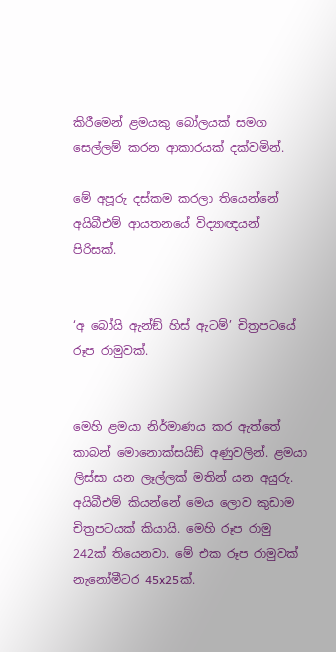කිරීමෙන් ළමයකු බෝලයක් සමග සෙල්ලම් කරන ආකාරයක් දක්වමින්.

මේ අපූරු දස්කම කරලා තියෙන්නේ අයිබීඑම් ආයතනයේ විද්‍යාඥයන් පිරිසක්.


‘අ බෝයි ඇන්ඞ් හිස් ඇටම්’ චිත්‍රපටයේ රූප රාමුවක්.


මෙහි ළමයා නිර්මාණය කර ඇත්තේ කාබන් මොනොක්සයිඞ් අණුවලින්. ළමයා ලිස්සා යන ලෑල්ලක් මතින් යන අයුරු. අයිබීඑම් කියන්නේ මෙය ලොව කුඩාම චිත්‍රපටයක් කියායි. මෙහි රූප රාමු 242ක් තියෙනවා. මේ එක රූප රාමුවක් නැනෝමීටර 45x25ක්.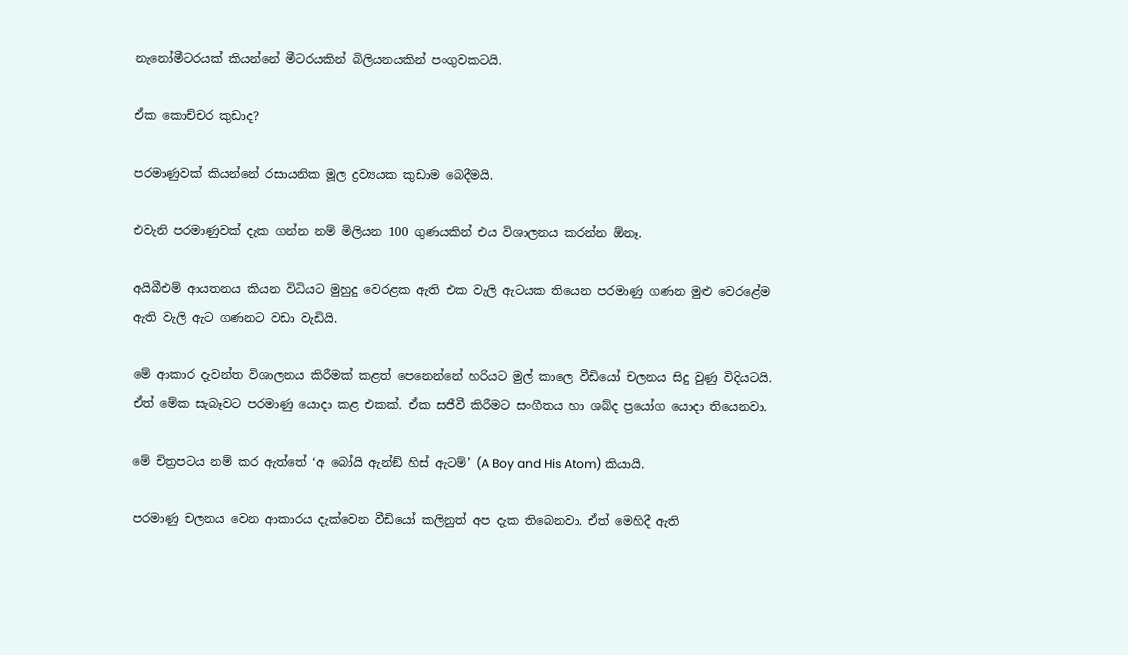නැනෝමීටරයක් කියන්නේ මීටරයකින් බිලියනයකින් පංගුවකටයි.

ඒක කොච්චර කුඩාද?

පරමාණුවක් කියන්නේ රසායනික මූල ද්‍රව්‍යයක කුඩාම බෙදීමයි.

එවැනි පරමාණුවක් දැක ගන්න නම් මිලියන 100 ගුණයකින් එය විශාලනය කරන්න ඕනෑ.

අයිබීඑම් ආයතනය කියන විධියට මුහුදු වෙරළක ඇති එක වැලි ඇටයක තියෙන පරමාණු ගණන මුළු වෙරළේම ඇති වැලි ඇට ගණනට වඩා වැඩියි.

මේ ආකාර දැවන්ත විශාලනය කිරීමක් කළත් පෙනෙන්නේ හරියට මුල් කාලෙ වීඩියෝ චලනය සිදු වුණු විදියටයි. ඒත් මේක සැබෑවට පරමාණු යොදා කළ එකක්. ඒක සජීවී කිරීමට සංගීතය හා ශබ්ද ප්‍රයෝග යොදා තියෙනවා.

මේ චිත්‍රපටය නම් කර ඇත්තේ ‘අ බෝයි ඇන්ඞ් හිස් ඇටම්’ (A Boy and His Atom) කියායි.

පරමාණු චලනය වෙන ආකාරය දැක්වෙන වීඩියෝ කලිනුත් අප දැක තිබෙනවා. ඒත් මෙහිදී ඇති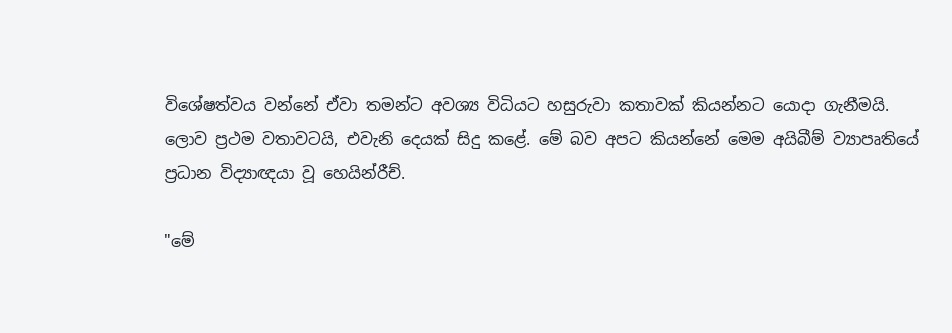විශේෂත්වය වන්නේ ඒවා තමන්ට අවශ්‍ය විධියට හසුරුවා කතාවක් කියන්නට යොදා ගැනීමයි. ලොව ප්‍රථම වතාවටයි, එවැනි දෙයක් සිදු කළේ. මේ බව අපට කියන්නේ මෙම අයිබීම් ව්‍යාපෘතියේ ප්‍රධාන විද්‍යාඥයා වූ හෙයින්රීච්.

"මේ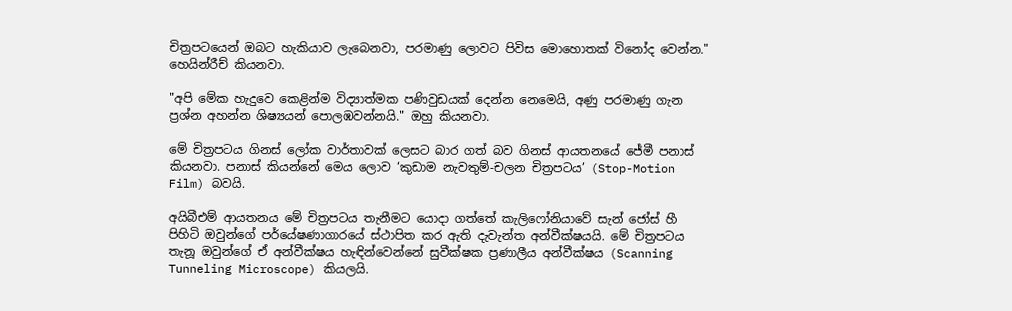චිත්‍රපටයෙන් ඔබට හැකියාව ලැබෙනවා, පරමාණු ලොවට පිවිස මොහොතක් විනෝද වෙන්න." හෙයින්රීච් කියනවා.

"අපි මේක හැදුවෙ කෙළින්ම විද්‍යාත්මක පණිවුඩයක් දෙන්න නෙමෙයි, අණු පරමාණු ගැන ප්‍රශ්න අහන්න ශිෂ්‍යයන් පොලඹවන්නයි." ඔහු කියනවා.

මේ චිත්‍රපටය ගිනස් ලෝක වාර්තාවක් ලෙසට බාර ගත් බව ගිනස් ආයතනයේ ජේමී පනාස් කියනවා. පනාස් කියන්නේ මෙය ලොව ‘කුඩාම නැවතුම්-චලන චිත්‍රපටය’ (Stop-Motion Film) බවයි.

අයිබීඑම් ආයතනය මේ චිත්‍රපටය තැනීමට යොදා ගත්තේ කැලිෆෝනියාවේ සැන් ජෝස් හී පිහිටි ඔවුන්ගේ පර්යේෂණාගාරයේ ස්ථාපිත කර ඇති දැවැන්ත අන්වීක්ෂයයි. මේ චිත්‍රපටය තැනූ ඔවුන්ගේ ඒ අන්වීක්ෂය හැඳින්වෙන්නේ සුවීක්ෂක ප්‍රණාලීය අන්වීක්ෂය (Scanning Tunneling Microscope) කියලයි.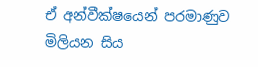ඒ අන්වීක්ෂයෙන් පරමාණුව මිලියන සිය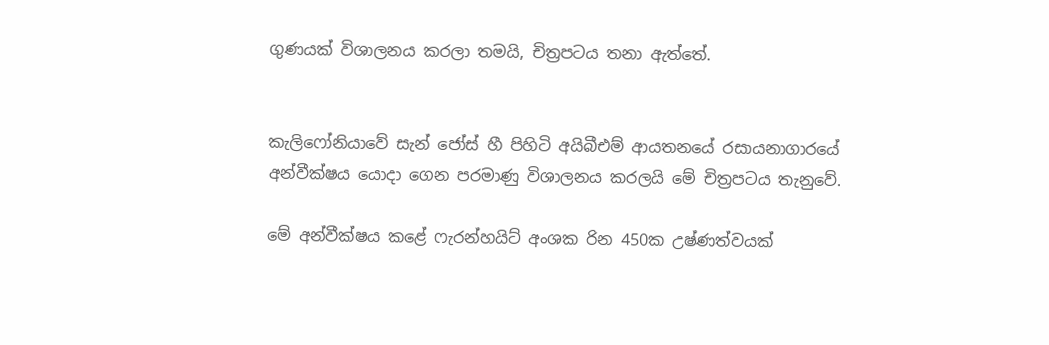ගුණයක් විශාලනය කරලා තමයි, චිත්‍රපටය තනා ඇත්තේ.


කැලිෆෝනියාවේ සැන් ජෝස් හී පිහිටි අයිබීඑම් ආයතනයේ රසායනාගාරයේ අන්වීක්ෂය යොදා ගෙන පරමාණු විශාලනය කරලයි මේ චිත්‍රපටය තැනුවේ.

මේ අන්වීක්ෂය කළේ ෆැරන්හයිට් අංශක රින 450ක උෂ්ණත්වයක්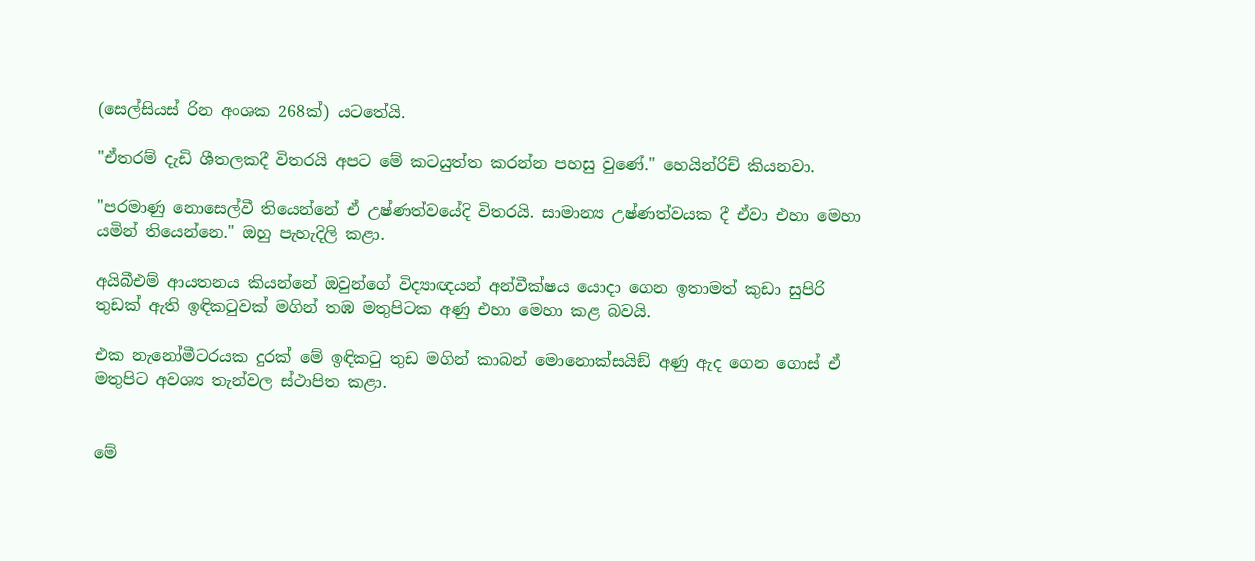(සෙල්සියස් රින අංශක 268ක්) යටතේයි.

"ඒතරම් දැඩි ශීතලකදී විතරයි අපට මේ කටයුත්ත කරන්න පහසු වුණේ." හෙයින්රිච් කියනවා.

"පරමාණු නොසෙල්වී තියෙන්නේ ඒ උෂ්ණත්වයේදි විතරයි. සාමාන්‍ය උෂ්ණත්වයක දී ඒවා එහා මෙහා යමින් තියෙන්නෙ." ඔහු පැහැදිලි කළා.

අයිබීඑම් ආයතනය කියන්නේ ඔවුන්ගේ විද්‍යාඥයන් අන්වීක්ෂය යොදා ගෙන ඉතාමත් කුඩා සුපිරි තුඩක් ඇති ඉඳිකටුවක් මගින් තඹ මතුපිටක අණු එහා මෙහා කළ බවයි.

එක නැනෝමීටරයක දුරක් මේ ඉඳිකටු තුඩ මගින් කාබන් මොනොක්සයිඞ් අණු ඇද ගෙන ගොස් ඒ මතුපිට අවශ්‍ය තැන්වල ස්ථාපිත කළා.


මේ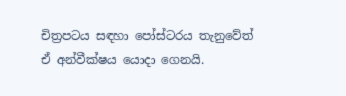චිත්‍රපටය සඳහා පෝස්ටරය තැනුවේත් ඒ අන්වීක්ෂය යොදා ගෙනයි.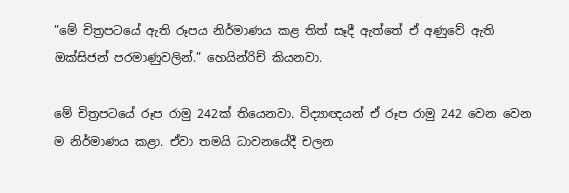”මේ චිත්‍රපටයේ ඇති රූපය නිර්මාණය කළ තිත් සෑදී ඇත්තේ ඒ අණුවේ ඇති ඔක්සිජන් පරමාණුවලින්.” හෙයින්රිච් කියනවා.

මේ චිත්‍රපටයේ රූප රාමු 242ක් තියෙනවා. විද්‍යාඥයන් ඒ රූප රාමු 242 වෙන වෙන ම නිර්මාණය කළා. ඒවා තමයි ධාවනයේදී චලන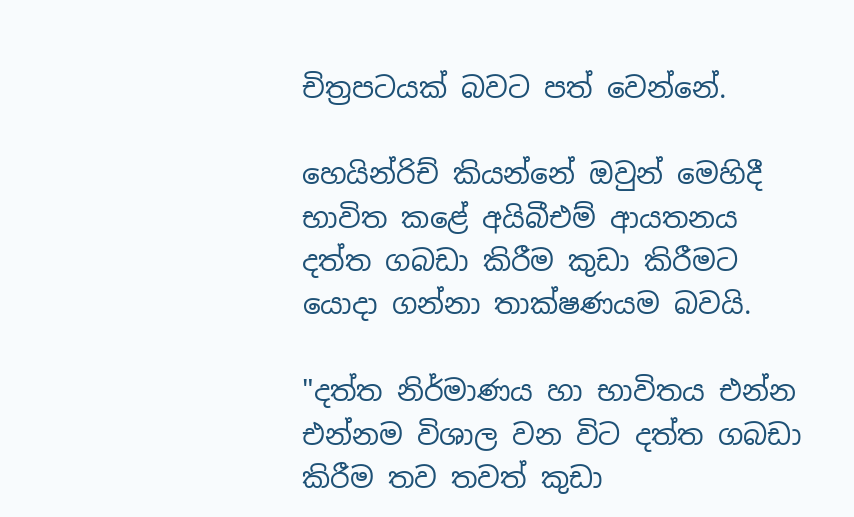චිත්‍රපටයක් බවට පත් වෙන්නේ.

හෙයින්රිච් කියන්නේ ඔවුන් මෙහිදී භාවිත කළේ අයිබීඑම් ආයතනය දත්ත ගබඩා කිරීම කුඩා කිරීමට යොදා ගන්නා තාක්ෂණයම බවයි.

"දත්ත නිර්මාණය හා භාවිතය එන්න එන්නම විශාල වන විට දත්ත ගබඩා කිරීම තව තවත් කුඩා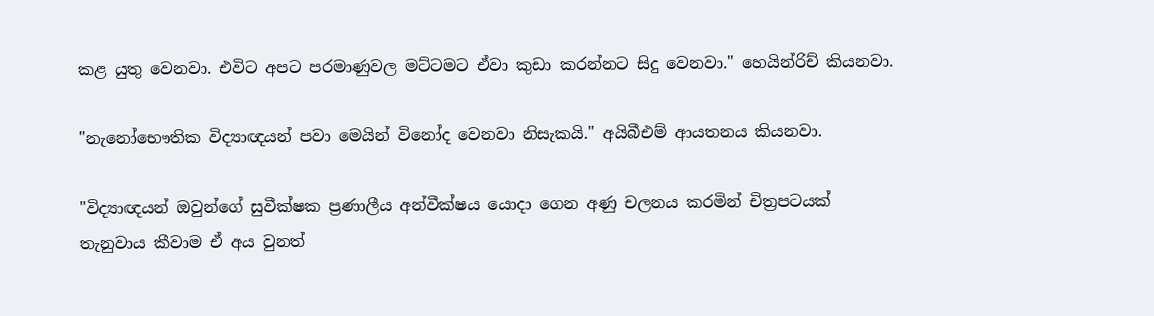කළ යුතු වෙනවා. එවිට අපට පරමාණුවල මට්ටමට ඒවා කුඩා කරන්නට සිදු වෙනවා." හෙයින්රිච් කියනවා.

"නැනෝභෞතික විද්‍යාඥයන් පවා මෙයින් විනෝද වෙනවා නිසැකයි." අයිබීඑම් ආයතනය කියනවා.

"විද්‍යාඥයන් ඔවුන්ගේ සුවීක්ෂක ප්‍රණාලීය අන්වීක්ෂය යොදා ගෙන අණු චලනය කරමින් චිත්‍රපටයක් තැනුවාය කීවාම ඒ අය වුනත්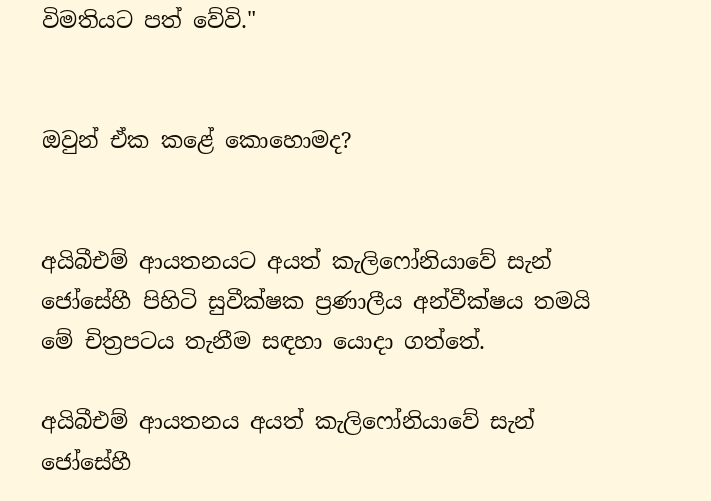විමතියට පත් වේවි."


ඔවුන් ඒක කළේ කොහොමද?


අයිබීඑම් ආයතනයට අයත් කැලිෆෝනියාවේ සැන් ජෝසේහී පිහිටි සුවීක්ෂක ප්‍රණාලීය අන්වීක්ෂය තමයි මේ චිත්‍රපටය තැනීම සඳහා යොදා ගත්තේ.

අයිබීඑම් ආයතනය අයත් කැලිෆෝනියාවේ සැන් ජෝසේහී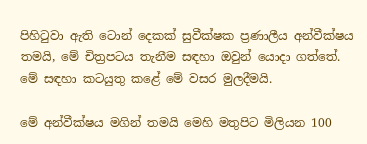පිහිටුවා ඇති ටොන් දෙකක් සුවීක්ෂක ප්‍රණාලීය අන්වීක්ෂය තමයි, මේ චිත්‍රපටය තැනීම සඳහා ඔවුන් යොදා ගත්තේ. මේ සඳහා කටයුතු කළේ මේ වසර මුලදීමයි.

මේ අන්වීක්ෂය මගින් තමයි මෙහි මතුපිට මිලියන 100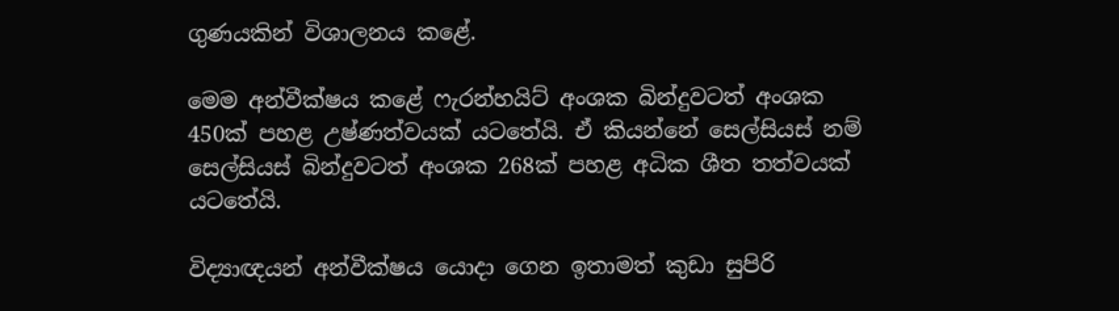ගුණයකින් විශාලනය කළේ.

මෙම අන්වීක්ෂය කළේ ෆැරන්හයිට් අංශක බින්දුවටත් අංශක 450ක් පහළ උෂ්ණත්වයක් යටතේයි. ඒ කියන්නේ සෙල්සියස් නම් සෙල්සියස් බින්දුවටත් අංශක 268ක් පහළ අධික ශීත තත්වයක් යටතේයි.

විද්‍යාඥයන් අන්වීක්ෂය යොදා ගෙන ඉතාමත් කුඩා සුපිරි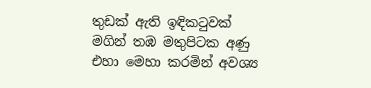තුඩක් ඇති ඉඳිකටුවක් මගින් තඹ මතුපිටක අණු එහා මෙහා කරමින් අවශ්‍ය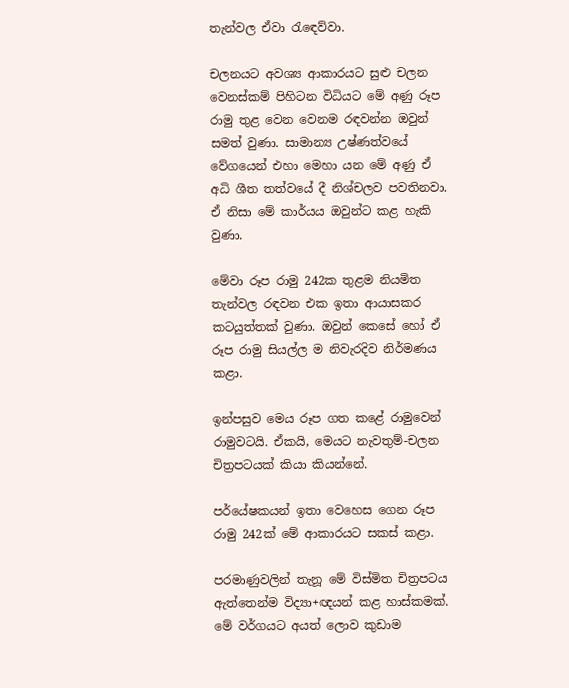තැන්වල ඒවා රැඳෙව්වා.

චලනයට අවශ්‍ය ආකාරයට සුළු චලන වෙනස්කම් පිහිටන විධියට මේ අණු රූප රාමු තුළ වෙන වෙනම රඳවන්න ඔවුන් සමත් වුණා. සාමාන්‍ය උෂ්ණත්වයේ වේගයෙන් එහා මෙහා යන මේ අණු ඒ අධි ශීත තත්වයේ දී නිශ්චලව පවතිනවා. ඒ නිසා මේ කාර්යය ඔවුන්ට කළ හැකි වුණා.

මේවා රූප රාමු 242ක තුළම නියමිත තැන්වල රඳවන එක ඉතා ආයාසකර කටයුත්තක් වුණා. ඔවුන් කෙසේ හෝ ඒ රූප රාමු සියල්ල ම නිවැරදිව නිර්මණය කළා.

ඉන්පසුව මෙය රූප ගත කළේ රාමුවෙන් රාමුවටයි. ඒකයි, මෙයට නැවතුම්-චලන චිත්‍රපටයක් කියා කියන්නේ.

පර්යේෂකයන් ඉතා වෙහෙස ගෙන රූප රාමු 242ක් මේ ආකාරයට සකස් කළා.

පරමාණුවලින් තැනූ මේ විස්මිත චිත්‍රපටය ඇත්තෙන්ම විද්‍යා+ඥයන් කළ හාස්කමක්. මේ වර්ගයට අයත් ලොව කුඩාම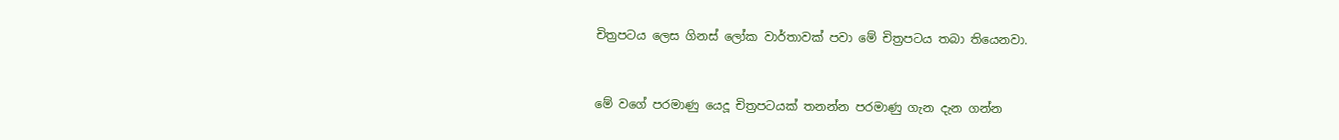චිත්‍රපටය ලෙස ගිනස් ලෝක වාර්තාවක් පවා මේ චිත්‍රපටය තබා තියෙනවා.


මේ වගේ පරමාණු යෙදූ චිත්‍රපටයක් තනන්න පරමාණු ගැන දැන ගන්න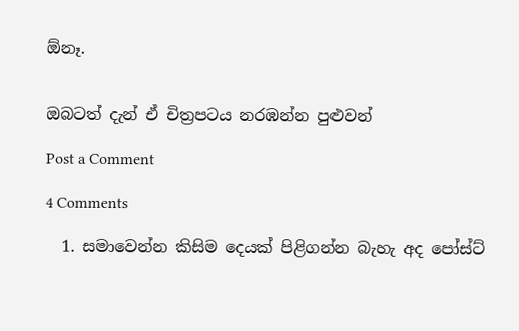ඕනෑ.


ඔබටත් දැන් ඒ චිත්‍රපටය නරඹන්න පුළුවන්

Post a Comment

4 Comments

  1. සමාවෙන්න කිසිම දෙයක් පිළිගන්න බැහැ අද පෝස්ට්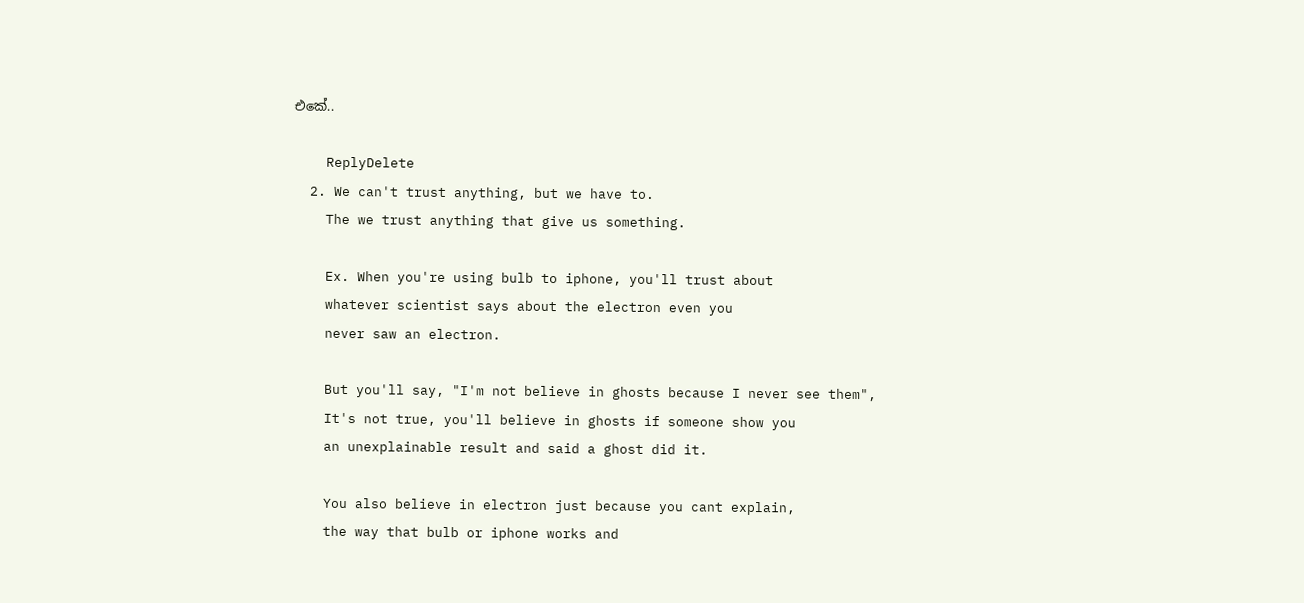එකේ..

    ReplyDelete
  2. We can't trust anything, but we have to.
    The we trust anything that give us something.

    Ex. When you're using bulb to iphone, you'll trust about
    whatever scientist says about the electron even you
    never saw an electron.

    But you'll say, "I'm not believe in ghosts because I never see them",
    It's not true, you'll believe in ghosts if someone show you
    an unexplainable result and said a ghost did it.

    You also believe in electron just because you cant explain,
    the way that bulb or iphone works and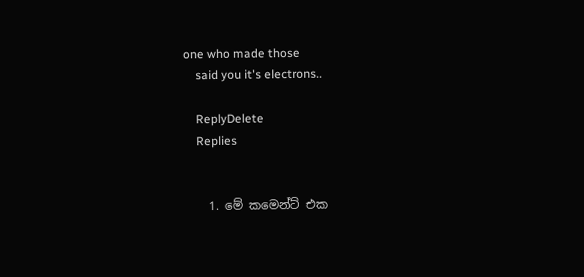one who made those
    said you it's electrons..

    ReplyDelete
    Replies


    1. මේ කමෙන්ට් එක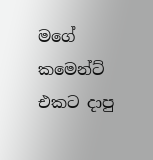මගේ කමෙන්ට් එකට දාපු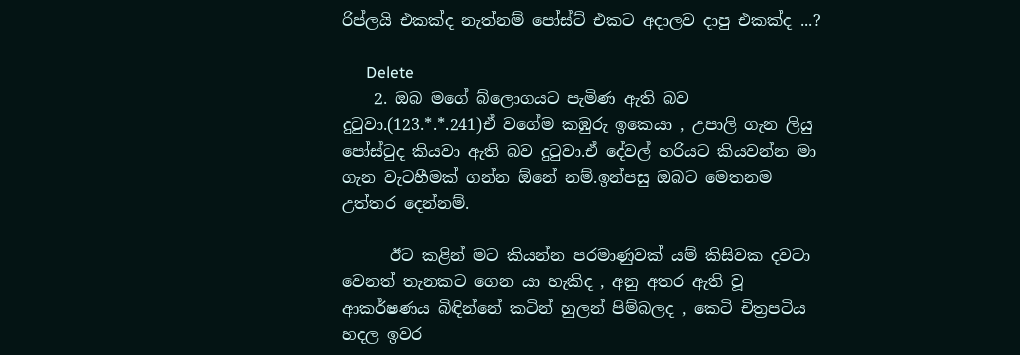රිප්ලයි එකක්ද නැත්නම් පෝස්ට් එකට අදාලව දාපු එකක්ද ...?

      Delete
    2. ඔබ මගේ බ්ලොගයට පැමිණ ඇති බව දුටුවා.(123.*.*.241)ඒ වගේම කඹුරු ඉකෙයා , උපාලි ගැන ලියු පෝස්ටුද කියවා ඇති බව දුටුවා.ඒ දේවල් හරියට කියවන්න මා ගැන වැටහීමක් ගන්න ඕනේ නම්.ඉන්පසු ඔබට මෙතනම උත්තර දෙන්නම්.

      ඊට කළින් මට කියන්න පරමාණුවක් යම් කිසිවක දවටා වෙනත් තැනකට ගෙන යා හැකිද , අනු අතර ඇති වූ ආකර්ෂණය බිඳින්නේ කටින් හුලන් පිම්බලද , කෙටි චිත්‍රපටිය හදල ඉවර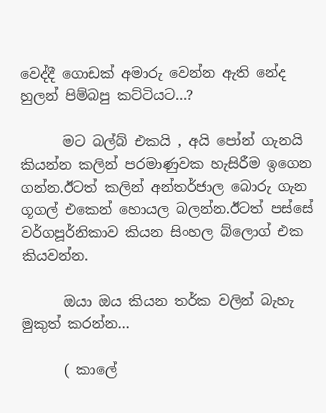වෙද්දී ගොඩක් අමාරු වෙන්න ඇති නේද හුලන් පිම්බපු කට්ටියට...?

      මට බල්බ් එකයි , අයි පෝන් ගැනයි කියන්න කලින් පරමාණුවක හැසිරීම ඉගෙන ගන්න.ඊටත් කලින් අන්තර්ජාල බොරු ගැන ගූගල් එකෙන් හොයල බලන්න.ඊටත් පස්සේ වර්ගපූර්නිකාව කියන සිංහල බ්ලොග් එක කියවන්න.

      ඔයා ඔය කියන තර්ක වලින් බැහැ මුකුත් කරන්න...

      ( කාලේ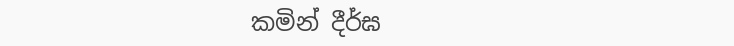කමින් දීර්ඝ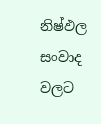නිෂ්ඵල සංවාද වලට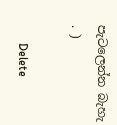පැටලෙන්න බැහැ . )

      Delete